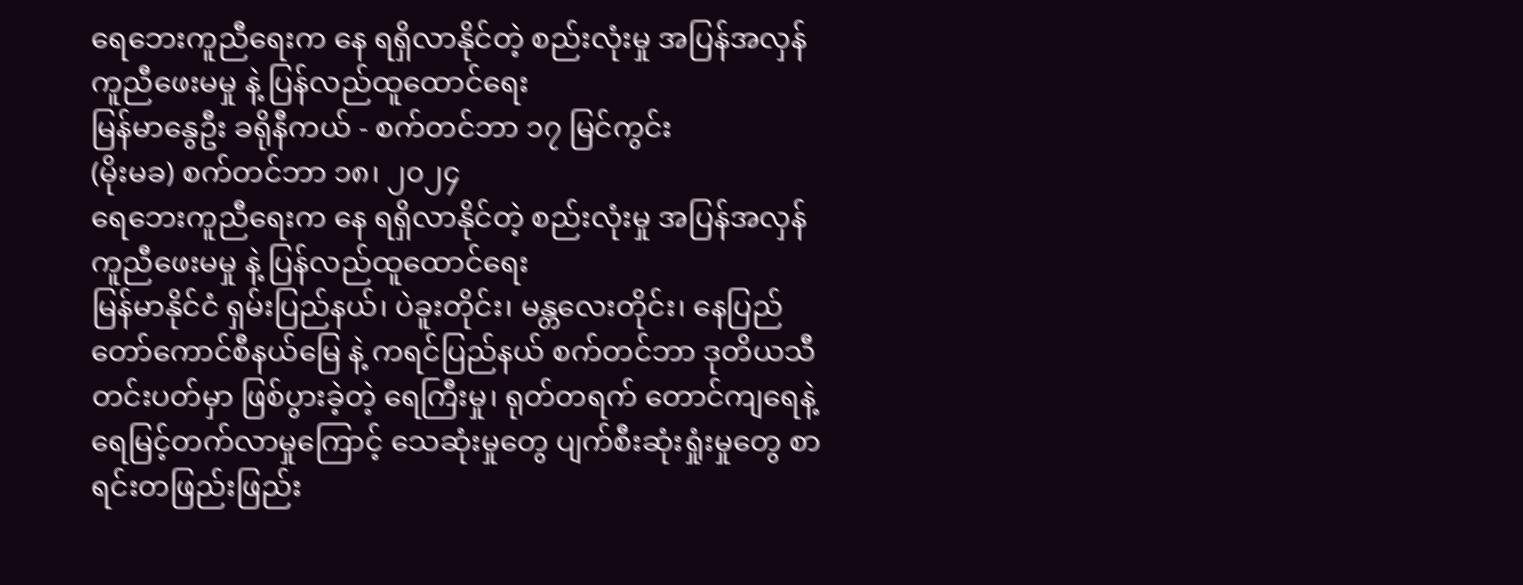ရေဘေးကူညီရေးက နေ ရရှိလာနိုင်တဲ့ စည်းလုံးမှု အပြန်အလှန်ကူညီဖေးမမှု နဲ့ ပြန်လည်ထူထောင်ရေး
မြန်မာနွေဦး ခရိုနီကယ် - စက်တင်ဘာ ၁၇ မြင်ကွင်း
(မိုးမခ) စက်တင်ဘာ ၁၈၊ ၂၀၂၄
ရေဘေးကူညီရေးက နေ ရရှိလာနိုင်တဲ့ စည်းလုံးမှု အပြန်အလှန်ကူညီဖေးမမှု နဲ့ ပြန်လည်ထူထောင်ရေး
မြန်မာနိုင်ငံ ရှမ်းပြည်နယ်၊ ပဲခူးတိုင်း၊ မန္တလေးတိုင်း၊ နေပြည်တော်ကောင်စီနယ်မြေ နဲ့ ကရင်ပြည်နယ် စက်တင်ဘာ ဒုတိယသီတင်းပတ်မှာ ဖြစ်ပွားခဲ့တဲ့ ရေကြီးမှု၊ ရုတ်တရက် တောင်ကျရေနဲ့ ရေမြင့်တက်လာမှုကြောင့် သေဆုံးမှုတွေ ပျက်စီးဆုံးရှုံးမှုတွေ စာရင်းတဖြည်းဖြည်း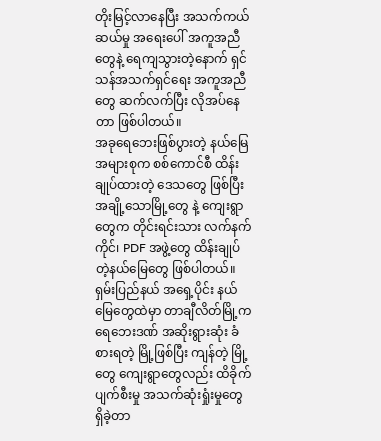တိုးမြင့်လာနေပြီး အသက်ကယ်ဆယ်မှု အရေးပေါ် အကူအညီတွေနဲ့ ရေကျသွားတဲ့နောက် ရှင်သန်အသက်ရှင်ရေး အကူအညီတွေ ဆက်လက်ပြီး လိုအပ်နေတာ ဖြစ်ပါတယ်။
အခုရေဘေးဖြစ်ပွားတဲ့ နယ်မြေအများစုက စစ်ကောင်စီ ထိန်းချုပ်ထားတဲ့ ဒေသတွေ ဖြစ်ပြီး အချို့သောမြို့တွေ နဲ့ ကျေးရွာတွေက တိုင်းရင်းသား လက်နက်ကိုင်၊ PDF အဖွဲ့တွေ ထိန်းချုပ်တဲ့နယ်မြေတွေ ဖြစ်ပါတယ်။ ရှမ်းပြည်နယ် အရှေ့ပိုင်း နယ်မြေတွေထဲမှာ တာချီလိတ်မြို့က ရေဘေးဒဏ် အဆိုးရွားဆုံး ခံစားရတဲ့ မြို့ဖြစ်ပြီး ကျန်တဲ့ မြို့တွေ ကျေးရွာတွေလည်း ထိခိုက်ပျက်စီးမှု အသက်ဆုံးရှုံးမှုတွေ ရှိခဲ့တာ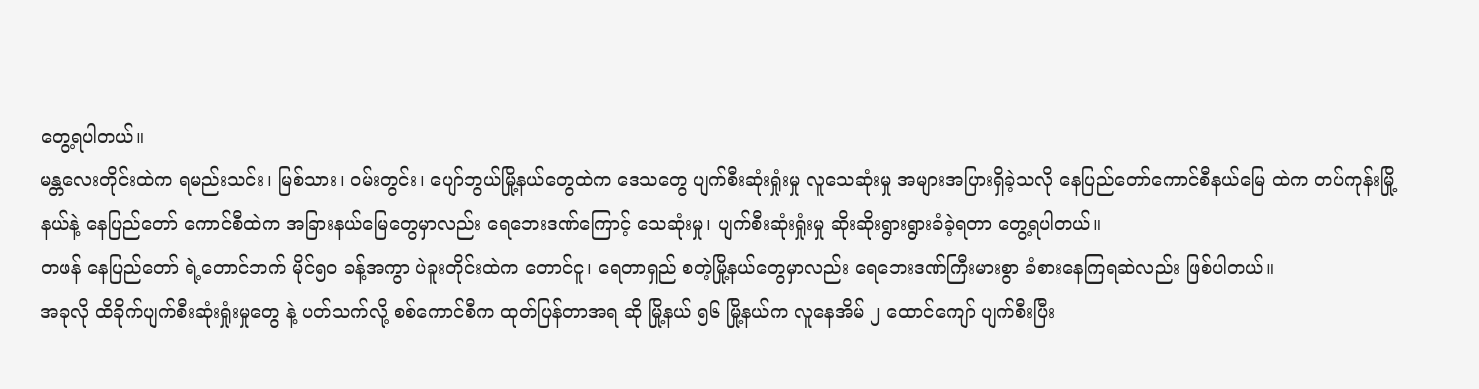တွေ့ရပါတယ်။
မန္တလေးတိုင်းထဲက ရမည်းသင်း၊ မြစ်သား၊ ဝမ်းတွင်း၊ ပျော်ဘွယ်မြို့နယ်တွေထဲက ဒေသတွေ ပျက်စီးဆုံးရှုံးမှု လူသေဆုံးမှု အများအပြားရှိခဲ့သလို နေပြည်တော်ကောင်စီနယ်မြေ ထဲက တပ်ကုန်းမြို့နယ်နဲ့ နေပြည်တော် ကောင်စီထဲက အခြားနယ်မြေတွေမှာလည်း ရေဘေးဒဏ်ကြောင့် သေဆုံးမှု၊ ပျက်စီးဆုံးရှုံးမှု ဆိုးဆိုးရွားရွားခံခဲ့ရတာ တွေ့ရပါတယ်။
တဖန် နေပြည်တော် ရဲ့တောင်ဘက် မိုင်၅၀ ခန့်အကွာ ပဲခူးတိုင်းထဲက တောင်ငူ၊ ရေတာရှည် စတဲ့မြို့နယ်တွေမှာလည်း ရေဘေးဒဏ်ကြီးမားစွာ ခံစားနေကြရဆဲလည်း ဖြစ်ပါတယ်။
အခုလို ထိခိုက်ပျက်စီးဆုံးရှုံးမှုတွေ နဲ့ ပတ်သက်လို့ စစ်ကောင်စီက ထုတ်ပြန်တာအရ ဆို မြို့နယ် ၅၆ မြို့နယ်က လူနေအိမ် ၂ ထောင်ကျော် ပျက်စီးပြီး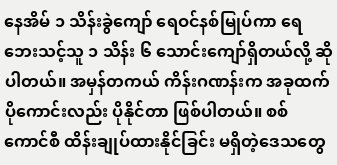နေအိမ် ၁ သိန်းခွဲကျော် ရေဝင်နစ်မြုပ်ကာ ရေဘေးသင့်သူ ၁ သိန်း ၆ သောင်းကျော်ရှိတယ်လို့ ဆိုပါတယ်။ အမှန်တကယ် ကိန်းဂဏန်းက အခုထက်ပိုကောင်းလည်း ပိုနိုင်တာ ဖြစ်ပါတယ်။ စစ်ကောင်စီ ထိန်းချုပ်ထားနိုင်ခြင်း မရှိတဲ့ဒေသတွေ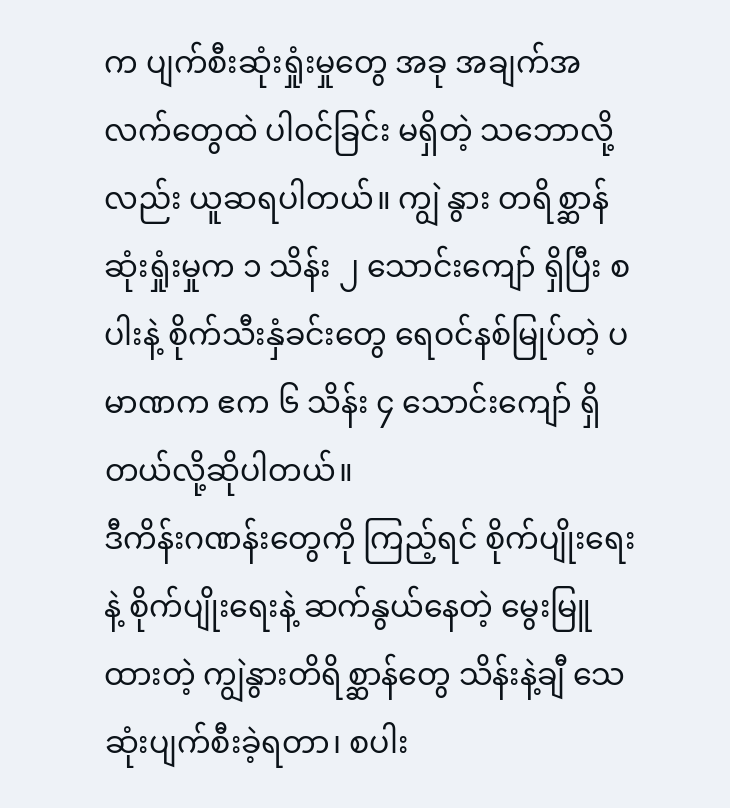က ပျက်စီးဆုံးရှုံးမှုတွေ အခု အချက်အလက်တွေထဲ ပါဝင်ခြင်း မရှိတဲ့ သဘောလို့လည်း ယူဆရပါတယ်။ ကျွဲ နွား တရိစ္ဆာန် ဆုံးရှုံးမှုက ၁ သိန်း ၂ သောင်းကျော် ရှိပြီး စပါးနဲ့ စိုက်သီးနှံခင်းတွေ ရေဝင်နစ်မြုပ်တဲ့ ပမာဏက ဧက ၆ သိန်း ၄ သောင်းကျော် ရှိတယ်လို့ဆိုပါတယ်။
ဒီကိန်းဂဏန်းတွေကို ကြည့်ရင် စိုက်ပျိုးရေးနဲ့ စိုက်ပျိုးရေးနဲ့ ဆက်နွယ်နေတဲ့ မွေးမြူထားတဲ့ ကျွဲနွားတိရိစ္ဆာန်တွေ သိန်းနဲ့ချီ သေဆုံးပျက်စီးခဲ့ရတာ၊ စပါး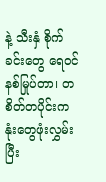နဲ့ သီးနှံ စိုက်ခင်းတွေ ရေဝင်နစ်မြုပ်တာ၊ တစိတ်တပိုင်းက နုံးတွေဖုံးလွှမ်းပြီး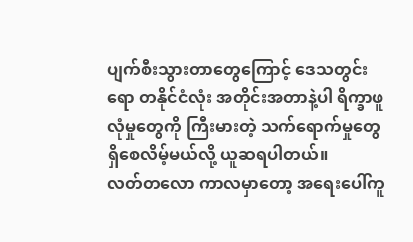ပျက်စီးသွားတာတွေကြောင့် ဒေသတွင်းရော တနိုင်ငံလုံး အတိုင်းအတာနဲ့ပါ ရိက္ခာဖူလုံမှုတွေကို ကြီးမားတဲ့ သက်ရောက်မှုတွေ ရှိစေလိမ့်မယ်လို့ ယူဆရပါတယ်။
လတ်တလော ကာလမှာတော့ အရေးပေါ်ကူ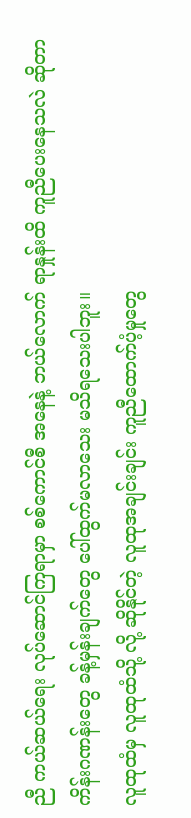ညီ ကယ်ဆယ်ရေး လုပ်ဆောင်ကြရာမှာ စစ်ကောင်စီ အနေနဲ့ ဘယ်လောက် ရာနှုန်းထိ ကူညီပေးနေသလဲ ဆိုတာ ကိန်းဂဏန်းတွေ ခန့်မှန်းချက်တွေ ပေါ်ထွက်မလာသေး မသိရသေးပါဘူး။
လူထုထံမှ လူထုထံသို့ လို့ ဆိုနိုင်တဲ့ လူထုအချင်းချင်း ကူညီထောက်ပံ့မှုတွေ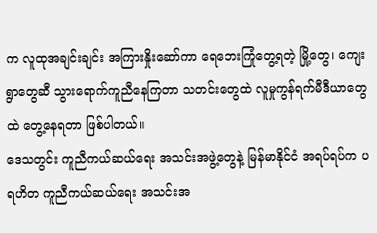က လူထုအချင်းချင်း အကြားနှိုးဆော်ကာ ရေဘေးကြုံတွေ့ရတဲ့ မြို့တွေ၊ ကျေးရွာတွေဆီ သွားရောက်ကူညီနေကြတာ သတင်းတွေထဲ လူမှုကွန်ရက်မီဒီယာတွေထဲ တွေ့နေရတာ ဖြစ်ပါတယ်။
ဒေသတွင်း ကူညီကယ်ဆယ်ရေး အသင်းအဖွဲ့တွေနဲ့ မြန်မာနိုင်ငံ အရပ်ရပ်က ပရဟိတ ကူညီကယ်ဆယ်ရေး အသင်းအ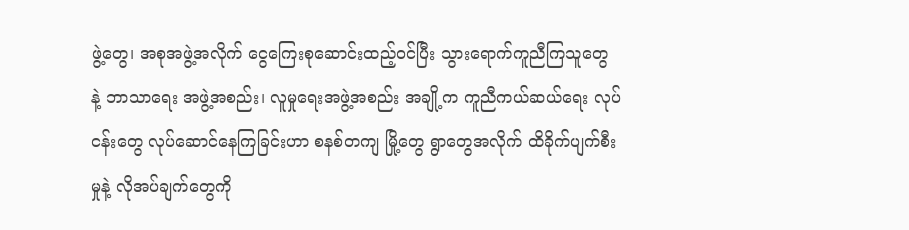ဖွဲ့တွေ၊ အစုအဖွဲ့အလိုက် ငွေကြေးစုဆောင်းထည့်ဝင်ပြီး သွားရောက်ကူညီကြသူတွေ နဲ့ ဘာသာရေး အဖွဲ့အစည်း၊ လူမှုရေးအဖွဲ့အစည်း အချို့က ကူညီကယ်ဆယ်ရေး လုပ်ငန်းတွေ လုပ်ဆောင်နေကြခြင်းဟာ စနစ်တကျ မြို့တွေ ရွာတွေအလိုက် ထိခိုက်ပျက်စီးမှုနဲ့ လိုအပ်ချက်တွေကို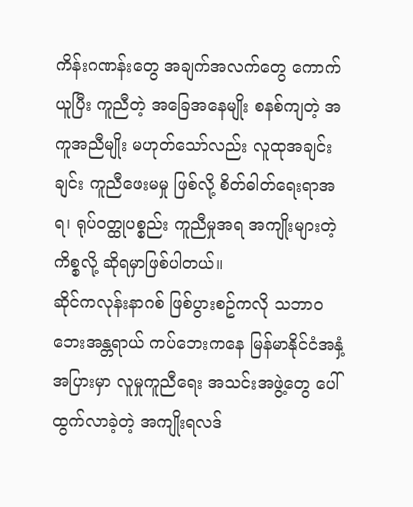ကိန်းဂဏန်းတွေ အချက်အလက်တွေ ကောက်ယူပြီး ကူညီတဲ့ အခြေအနေမျိုး စနစ်ကျတဲ့ အကူအညီမျိုး မဟုတ်သော်လည်း လူထုအချင်းချင်း ကူညီဖေးမမှု ဖြစ်လို့ စိတ်ဓါတ်ရေးရာအရ၊ ရုပ်ဝတ္ထုပစ္စည်း ကူညီမှုအရ အကျိုးများတဲ့ ကိစ္စလို့ ဆိုရမှာဖြစ်ပါတယ်။
ဆိုင်ကလုန်းနာဂစ် ဖြစ်ပွားစဥ်ကလို သဘာဝဘေးအန္တရာယ် ကပ်ဘေးကနေ မြန်မာနိုင်ငံအနှံ့အပြားမှာ လူမှုကူညီရေး အသင်းအဖွဲ့တွေ ပေါ်ထွက်လာခဲ့တဲ့ အကျိုးရလဒ်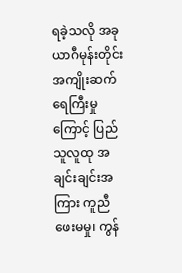ရခဲ့သလို အခုယာဂီမုန်းတိုင်းအကျိုးဆက် ရေကြီးမှုကြောင့် ပြည်သူလူထု အချင်းချင်းအကြား ကူညီဖေးမမှု၊ ကွန်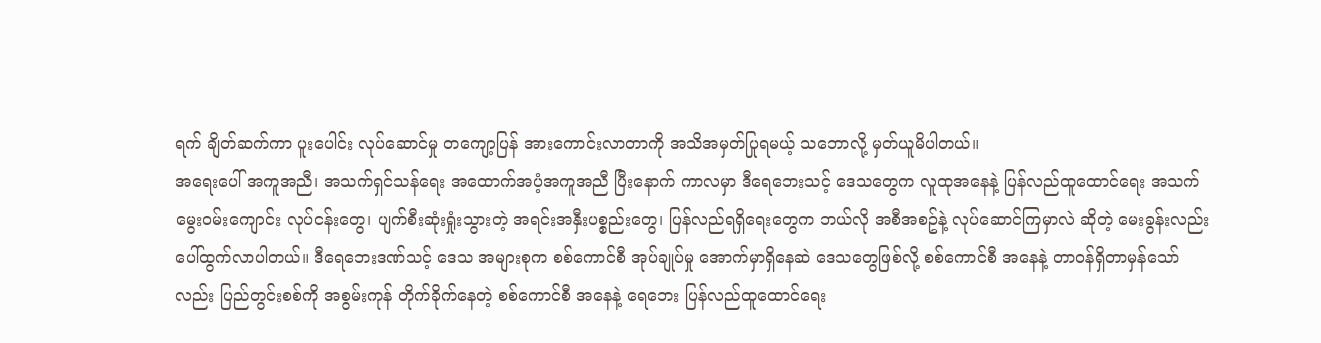ရက် ချိတ်ဆက်ကာ ပူးပေါင်း လုပ်ဆောင်မှု တကျော့ပြန် အားကောင်းလာတာကို အသိအမှတ်ပြုရမယ့် သဘောလို့ မှတ်ယူမိပါတယ်။
အရေးပေါ် အကူအညီ၊ အသက်ရှင်သန်ရေး အထောက်အပံ့အကူအညီ ပြီးနောက် ကာလမှာ ဒီရေဘေးသင့် ဒေသတွေက လူထုအနေနဲ့ ပြန်လည်ထူထောင်ရေး အသက်မွေးဝမ်းကျောင်း လုပ်ငန်းတွေ၊ ပျက်စီးဆုံးရှုံးသွားတဲ့ အရင်းအနှီးပစ္စည်းတွေ၊ ပြန်လည်ရရှိရေးတွေက ဘယ်လို အစီအစဥ်နဲ့ လုပ်ဆောင်ကြမှာလဲ ဆိုတဲ့ မေးခွန်းလည်း ပေါ်ထွက်လာပါတယ်။ ဒီရေဘေးဒဏ်သင့် ဒေသ အများစုက စစ်ကောင်စီ အုပ်ချုပ်မှု အောက်မှာရှိနေဆဲ ဒေသတွေဖြစ်လို့ စစ်ကောင်စီ အနေနဲ့ တာဝန်ရှိတာမှန်သော်လည်း ပြည်တွင်းစစ်ကို အစွမ်းကုန် တိုက်ခိုက်နေတဲ့ စစ်ကောင်စီ အနေနဲ့ ရေဘေး ပြန်လည်ထူထောင်ရေး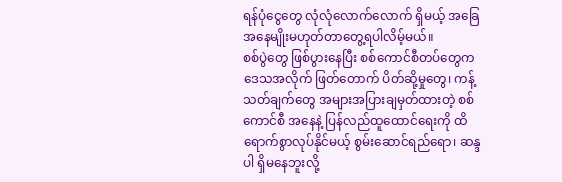ရန်ပုံငွေတွေ လုံလုံလောက်လောက် ရှိမယ့် အခြေအနေမျိုးမဟုတ်တာတွေ့ရပါလိမ့်မယ်။
စစ်ပွဲတွေ ဖြစ်ပွားနေပြီး စစ်ကောင်စီတပ်တွေက ဒေသအလိုက် ဖြတ်တောက် ပိတ်ဆို့မှုတွေ၊ ကန့်သတ်ချက်တွေ အများအပြားချမှတ်ထားတဲ့ စစ်ကောင်စီ အနေနဲ့ ပြန်လည်ထူထောင်ရေးကို ထိရောက်စွာလုပ်နိုင်မယ့် စွမ်းဆောင်ရည်ရော၊ ဆန္ဒပါ ရှိမနေဘူးလို့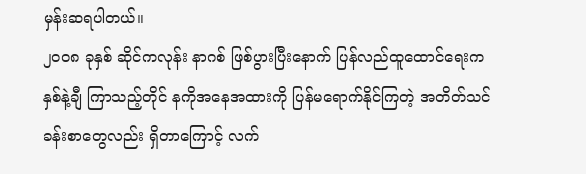မှန်းဆရပါတယ်။
၂၀၀၈ ခုနှစ် ဆိုင်ကလုန်း နာဂစ် ဖြစ်ပွားပြီးနောက် ပြန်လည်ထူထောင်ရေးက နှစ်နဲ့ချီ ကြာသည့်တိုင် နကိုအနေအထားကို ပြန်မရောက်နိုင်ကြတဲ့ အတိတ်သင်ခန်းစာတွေလည်း ရှိတာကြောင့် လက်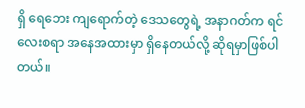ရှိ ရေဘေး ကျရောက်တဲ့ ဒေသတွေရဲ့ အနာဂတ်က ရင်လေးစရာ အနေအထားမှာ ရှိနေတယ်လို့ ဆိုရမှာဖြစ်ပါတယ်။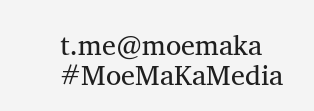t.me@moemaka
#MoeMaKaMedia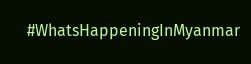#WhatsHappeningInMyanmar